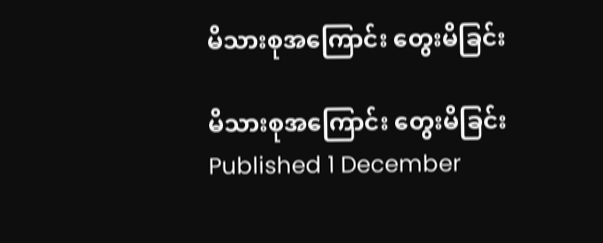မိသားစုအကြောင်း တွေးမိခြင်း

မိသားစုအကြောင်း တွေးမိခြင်း
Published 1 December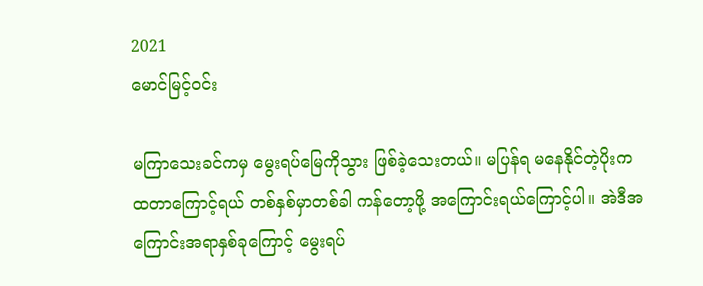2021
မောင်မြင့်ဝင်း

မကြာသေးခင်ကမှ မွေးရပ်မြေကိုသွား ဖြစ်ခဲ့သေးတယ်။ မပြန်ရ မနေနိုင်တဲ့ပိုးက ထတာကြောင့်ရယ် တစ်နှစ်မှာတစ်ခါ ကန်တော့ဖို့ အကြောင်းရယ်ကြောင့်ပါ။ အဲဒီအကြောင်းအရာနှစ်ခုကြောင့် မွေးရပ်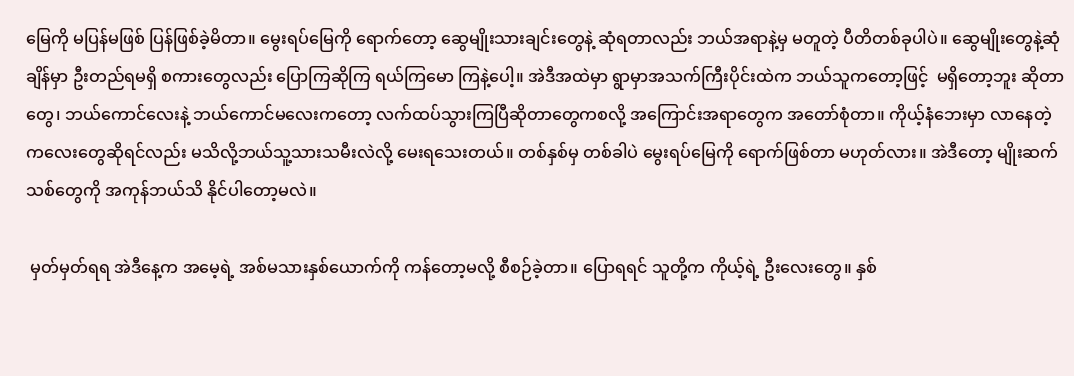မြေကို မပြန်မဖြစ် ပြန်ဖြစ်ခဲ့မိတာ။ မွေးရပ်မြေကို ရောက်တော့ ဆွေမျိုးသားချင်းတွေနဲ့ ဆုံရတာလည်း ဘယ်အရာနဲ့မှ မတူတဲ့ ပီတိတစ်ခုပါပဲ။ ဆွေမျိုးတွေနဲ့ဆုံချိန်မှာ ဦးတည်ရမရှိ စကားတွေလည်း ပြောကြဆိုကြ ရယ်ကြမော ကြနဲ့ပေါ့။ အဲဒီအထဲမှာ ရွာမှာအသက်ကြီးပိုင်းထဲက ဘယ်သူကတော့ဖြင့်  မရှိတော့ဘူး ဆိုတာတွေ၊ ဘယ်ကောင်လေးနဲ့ ဘယ်ကောင်မလေးကတော့ လက်ထပ်သွားကြပြီဆိုတာတွေကစလို့ အကြောင်းအရာတွေက အတော်စုံတာ။ ကိုယ့်နံဘေးမှာ လာနေတဲ့ ကလေးတွေဆိုရင်လည်း မသိလို့ဘယ်သူ့သားသမီးလဲလို့ မေးရသေးတယ်။ တစ်နှစ်မှ တစ်ခါပဲ မွေးရပ်မြေကို ရောက်ဖြစ်တာ မဟုတ်လား။ အဲဒီတော့ မျိုးဆက်သစ်တွေကို အကုန်ဘယ်သိ နိုင်ပါတော့မလဲ။

 မှတ်မှတ်ရရ အဲဒီနေ့က အမေ့ရဲ့ အစ်မသားနှစ်ယောက်ကို ကန်တော့မလို့ စီစဉ်ခဲ့တာ။ ပြောရရင် သူတို့က ကိုယ့်ရဲ့ ဦးလေးတွေ။ နှစ်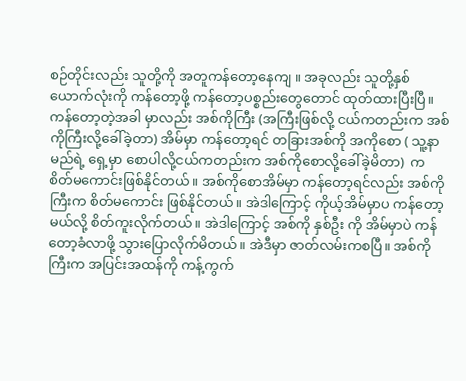စဉ်တိုင်းလည်း သူတို့ကို အတူကန်တော့နေကျ ။ အခုလည်း သူတို့နှစ်ယောက်လုံးကို ကန်တော့ဖို့ ကန်တော့ပစ္စည်းတွေတောင် ထုတ်ထားပြီးပြီ။ ကန်တော့တဲ့အခါ မှာလည်း အစ်ကိုကြီး (အကြီးဖြစ်လို့ ငယ်ကတည်းက အစ်ကိုကြီးလို့ခေါ်ခဲ့တာ) အိမ်မှာ ကန်တော့ရင် တခြားအစ်ကို အကိုစော ( သူ့နာမည်ရဲ့ ရှေ့မှာ စောပါလို့ငယ်ကတည်းက အစ်ကိုစောလို့ခေါ်ခဲ့မိတာ)  က စိတ်မကောင်းဖြစ်နိုင်တယ်။ အစ်ကိုစောအိမ်မှာ ကန်တော့ရင်လည်း အစ်ကိုကြီးက စိတ်မကောင်း ဖြစ်နိုင်တယ်။ အဲဒါကြောင့် ကိုယ့်အိမ်မှာပ ကန်တော့မယ်လို့ စိတ်ကူးလိုက်တယ်။ အဲဒါကြောင့် အစ်ကို နှစ်ဦး ကို အိမ်မှာပဲ ကန်တော့ခံလာဖို့ သွားပြောလိုက်မိတယ်။ အဲဒီမှာ ဇာတ်လမ်းကစပြီ။ အစ်ကိုကြီးက အပြင်းအထန်ကို ကန့်ကွက်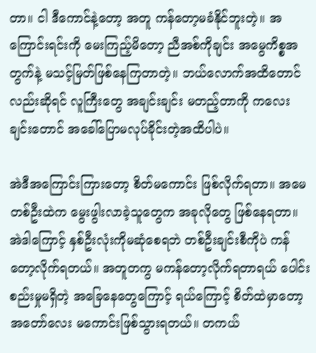တာ။ ငါ ဒီကောင်နဲ့တော့ အတူ ကန်တော့မခံနိုင်ဘူးတဲ့။ အကြောင်းရင်းကို မေးကြည့်မိတော့ ညီအစ်ကိုချင်း အမွေကိစ္စအတွက်နဲ့ မသင့်မြတ်ဖြစ်နေကြတာတဲ့။ ဘယ်လောက်အထိတောင်လည်းဆိုရင် လူကြီးတွေ အချင်းချင်း မတည့်တာကို ကလေးချင်းတောင် အခေါ်ပြောမလုပ်ခိုင်းတဲ့အထိပါပဲ။

အဲဒီအကြောင်းကြားတော့ စိတ်မကောင်း ဖြစ်လိုက်ရတာ။ အမေတစ်ဦးထဲက မွေးဖွါးလာခဲ့သူတွေက အခုလိုတွေ ဖြစ်နေရတာ။ အဲဒါကြောင့် နှစ်ဦးလုံးကိုမဆုံစေရဘဲ တစ်ဦးချင်းစီကိုပဲ ကန်တော့လိုက်ရတယ်။ အတူတကွ မကန်တော့လိုက်ရတာရယ် ပေါင်းစည်းမှုမရှိတဲ့ အခြေနေတွေကြောင့် ရယ်ကြောင့် စိတ်ထဲမှာတော့ အတော်လေး မကောင်းဖြစ်သွားရတယ်။ တကယ်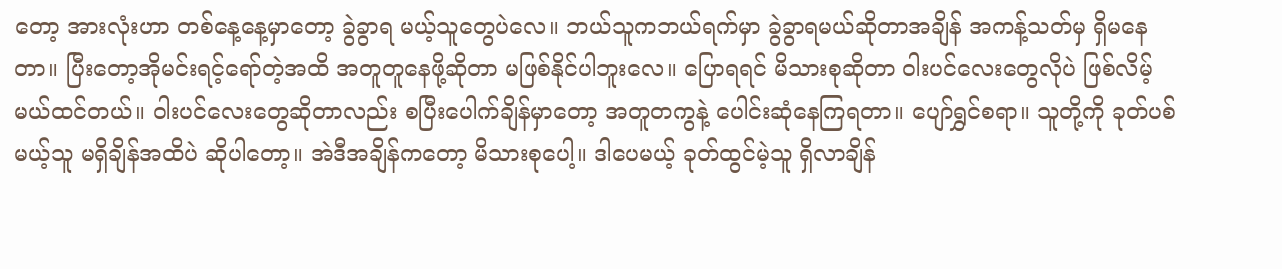တော့ အားလုံးဟာ တစ်နေ့နေ့မှာတော့ ခွဲခွာရ မယ့်သူတွေပဲလေ။ ဘယ်သူကဘယ်ရက်မှာ ခွဲခွာရမယ်ဆိုတာအချိန် အကန့်သတ်မှ ရှိမနေတာ။ ပြီးတော့အိုမင်းရင့်ရော်တဲ့အထိ အတူတူနေဖို့ဆိုတာ မဖြစ်နိုင်ပါဘူးလေ။ ပြောရရင် မိသားစုဆိုတာ ၀ါးပင်လေးတွေလိုပဲ ဖြစ်လိမ့်မယ်ထင်တယ်။ ၀ါးပင်လေးတွေဆိုတာလည်း စပြီးပေါက်ချိန်မှာတော့ အတူတကွနဲ့ ပေါင်းဆုံနေကြရတာ။ ပျော်ရွှင်စရာ။ သူတို့ကို ခုတ်ပစ်မယ့်သူ မရှိချိန်အထိပဲ ဆိုပါတော့။ အဲဒီအချိန်ကတော့ မိသားစုပေါ့။ ဒါပေမယ့် ခုတ်ထွင်မဲ့သူ ရှိလာချိန်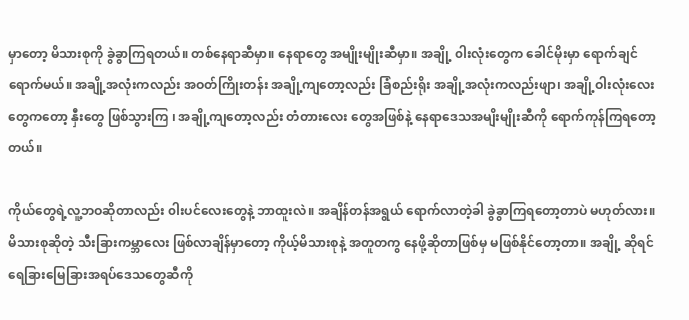မှာတော့ မိသားစုကို ခွဲခွာကြရတယ်။ တစ်နေရာဆီမှာ။ နေရာတွေ အမျိုးမျိုးဆီမှာ။ အချို့ ၀ါးလုံးတွေက ခေါင်မိုးမှာ ရောက်ချင်ရောက်မယ်။ အချို့အလုံးကလည်း အဝတ်ကြိုးတန်း အချို့ကျတော့လည်း ခြံစည်းရိုး အချို့အလုံးကလည်းဖျာ၊ အချို့ဝါးလုံးလေးတွေကတော့ နှီးတွေ ဖြစ်သွားကြ ၊ အချို့ကျတော့လည်း တံတားလေး တွေအဖြစ်နဲ့ နေရာဒေသအမျိးမျိုးဆီကို ရောက်ကုန်ကြရတော့တယ်။

ကိုယ်တွေရဲ့လူ့ဘဝဆိုတာလည်း ၀ါးပင်လေးတွေနဲ့ ဘာထူးလဲ။ အချိန်တန်အရွယ် ရောက်လာတဲ့ခါ ခွဲခွာကြရတော့တာပဲ မဟုတ်လား။ မိသားစုဆိုတဲ့ သီးခြားကမ္ဘာလေး ဖြစ်လာချိန်မှာတော့ ကိုယ့်မိသားစုနဲ့ အတူတကွ နေဖို့ဆိုတာဖြစ်မှ မဖြစ်နိုင်တော့တာ။ အချို့ ဆိုရင် ရေခြားမြေခြားအရပ်ဒေသတွေဆီကို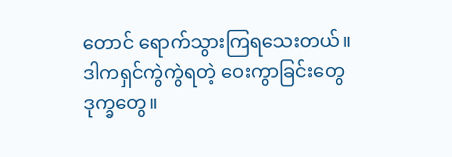တောင် ရောက်သွားကြရသေးတယ်။ ဒါကရှင်ကွဲကွဲရတဲ့ ဝေးကွာခြင်းတွေ ဒုက္ခတွေ။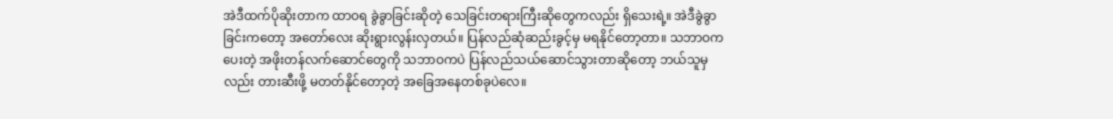အဲဒီထက်ပိုဆိုးတာက ထာဝရ ခွဲခွာခြင်းဆိုတဲ့ သေခြင်းတရားကြီးဆိုတွေကလည်း ရှိသေးရဲ့။ အဲဒီခွဲခွာခြင်းကတော့ အတော်လေး ဆိုးရွားလွန်းလှတယ်။ ပြန်လည်ဆုံဆည်းခွင့်မှ မရနိုင်တော့တာ။ သဘာဝကပေးတဲ့ အဖိုးတန်လက်ဆောင်တွေကို သဘာဝကပဲ ပြန်လည်သယ်ဆောင်သွားတာဆိုတော့ ဘယ်သူမှလည်း တားဆီးဖို့ မတတ်နိုင်တော့တဲ့ အခြေအနေတစ်ခုပဲလေ။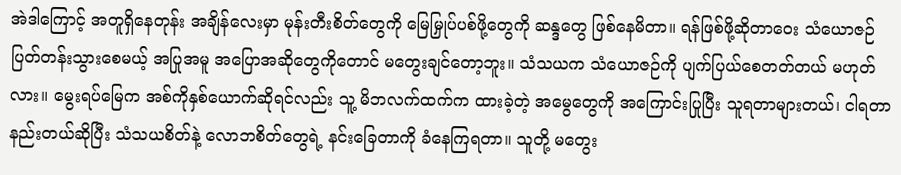အဲဒါကြောင့် အတူရှိနေတုန်း အချိန်လေးမှာ မုန်းတီးစိတ်တွေကို မြေမြှုပ်ပစ်ဖို့တွေကို ဆန္ဒတွေ ဖြစ်နေမိတာ။ ရန်ဖြစ်ဖို့ဆိုတာဝေး သံယောဇဉ်ပြတ်တန်းသွားစေမယ့် အပြုအမူ အပြောအဆိုတွေကိုတောင် မတွေးချင်တော့ဘူး။ သံသယက သံယောဇဉ်ကို ပျက်ပြယ်စေတတ်တယ် မဟုတ်လား။ မွေးရပ်မြေက အစ်ကိုနှစ်ယောက်ဆိုရင်လည်း သူ့ မိဘလက်ထက်က ထားခဲ့တဲ့ အမွေတွေကို အကြောင်းပြုပြီး သူရတာများတယ်၊ ငါရတာ နည်းတယ်ဆိုပြီး သံသယစိတ်နဲ့ လောဘစိတ်တွေရဲ့ နင်းခြေတာကို ခံနေကြရတာ။ သူတို့ မတွေး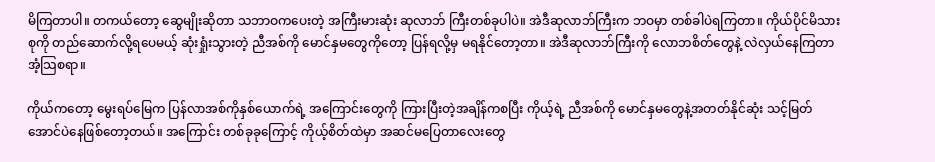မိကြတာပါ။ တကယ်တော့ ဆွေမျိုးဆိုတာ သဘာဝကပေးတဲ့ အကြီးမားဆုံး ဆုလာဘ် ကြီးတစ်ခုပါပဲ။ အဲဒီဆုလာဘ်ကြီးက ဘဝမှာ တစ်ခါပဲရကြတာ။ ကိုယ်ပိုင်မိသားစုကို တည်ဆောက်လို့ရပေမယ့် ဆုံးရှုံးသွားတဲ့ ညီအစ်ကို မောင်နှမတွေကိုတော့ ပြန်ရလို့မှ မရနိုင်တော့တာ။ အဲဒီဆုလာဘ်ကြီးကို လောဘစိတ်တွေနဲ့ လဲလှယ်နေကြတာ အံ့သြစရာ။

ကိုယ်ကတော့ မွေးရပ်မြေက ပြန်လာအစ်ကိုနှစ်ယောက်ရဲ့ အကြောင်းတွေကို ကြားပြီးတဲ့အချိန်ကစပြီး ကိုယ့်ရဲ့ ညီအစ်ကို မောင်နှမတွေနဲ့အတတ်နိုင်ဆုံး သင့်မြတ်အောင်ပဲနေဖြစ်တော့တယ်။ အကြောင်း တစ်ခုခုကြောင့် ကိုယ့်စိတ်ထဲမှာ အဆင်မပြေတာလေးတွေ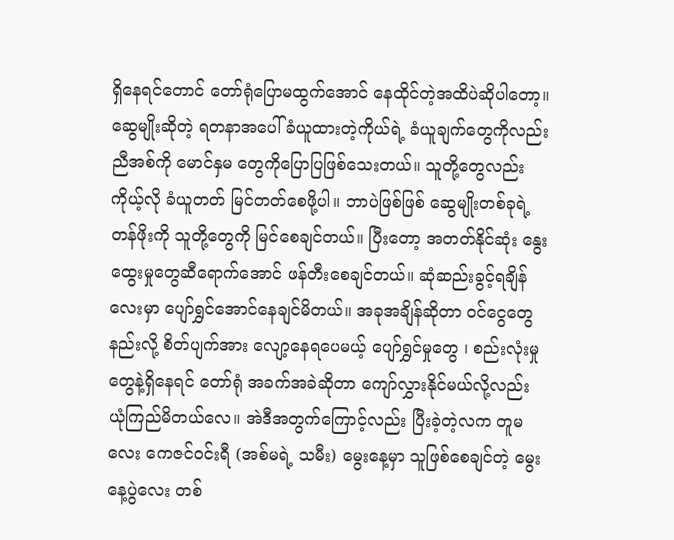ရှိနေရင်တောင် တော်ရုံပြောမထွက်အောင် နေထိုင်တဲ့အထိပဲဆိုပါတော့။ ဆွေမျိုးဆိုတဲ့ ရတနာအပေါ် ခံယူထားတဲ့ကိုယ်ရဲ့ ခံယူချက်တွေကိုလည်း ညီအစ်ကို မောင်နှမ တွေကိုပြောပြဖြစ်သေးတယ်။ သူတို့တွေလည်း ကိုယ့်လို ခံယူတတ် မြင်တတ်စေဖို့ပါ။ ဘာပဲဖြစ်ဖြစ် ဆွေမျိုးတစ်ခုရဲ့ တန်ဖိုးကို သူတို့တွေကို မြင်စေချင်တယ်။ ပြီးတော့ အတတ်နိုင်ဆုံး နွေးထွေးမှုတွေဆီရောက်အောင် ဖန်တီးစေချင်တယ်။ ဆုံဆည်းခွင့်ရချိန်လေးမှာ ပျော်ရွှင်အောင်နေချင်မိတယ်။ အခုအချိန်ဆိုတာ ဝင်ငွေတွေနည်းလို့ စိတ်ပျက်အား လျော့နေရပေမယ့် ပျော်ရွှင်မှုတွေ ၊ စည်းလုံးမှု တွေနဲ့ရှိနေရင် တော်ရုံ အခက်အခဲဆိုတာ ကျော်လွှားနိုင်မယ်လို့လည်း ယုံကြည်မိတယ်လေ။ အဲဒီအတွက်ကြောင့်လည်း ပြီးခဲ့တဲ့လက တူမလေး ကေဇင်ဝင်းရီ (အစ်မရဲ့ သမီး) မွေးနေ့မှာ သူဖြစ်စေချင်တဲ့ မွေးနေ့ပွဲလေး တစ်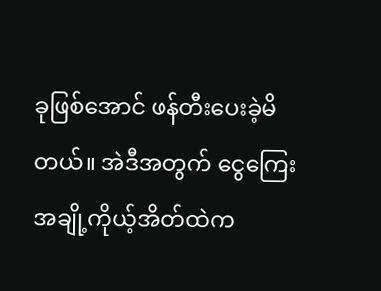ခုဖြစ်အောင် ဖန်တီးပေးခဲ့မိတယ်။ အဲဒီအတွက် ငွေကြေးအချို့ကိုယ့်အိတ်ထဲက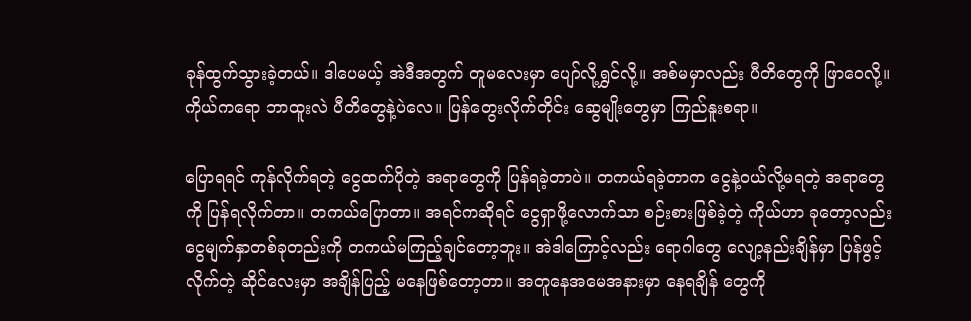ခုန်ထွက်သွားခဲ့တယ်။ ဒါပေမယ့် အဲဒီအတွက် တူမလေးမှာ ပျော်လို့ရွှင်လို့။ အစ်မမှာလည်း ပီတိတွေကို ဖြာဝေလို့။ ကိုယ်ကရော ဘာထူးလဲ ပီတိတွေနဲ့ပဲလေ။ ပြန်တွေးလိုက်တိုင်း ဆွေမျိုးတွေမှာ ကြည်နူးစရာ။

ပြောရရင် ကုန်လိုက်ရတဲ့ ငွေထက်ပိုတဲ့ အရာတွေကို ပြန်ရခဲ့တာပဲ။ တကယ်ရခဲ့တာက ငွေနဲ့ဝယ်လို့မရတဲ့ အရာတွေကို ပြန်ရလိုက်တာ။ တကယ်ပြောတာ။ အရင်ကဆိုရင် ငွေရှာဖို့လောက်သာ စဉ်းစားဖြစ်ခဲ့တဲ့ ကိုယ်ဟာ ခုတော့လည်း ငွေမျက်နှာတစ်ခုတည်းကို တကယ်မကြည့်ချင်တော့ဘူး။ အဲဒါကြောင့်လည်း ရောဂါတွေ လျော့နည်းချိန်မှာ ပြန်ဖွင့်လိုက်တဲ့ ဆိုင်လေးမှာ အချိန်ပြည့် မနေဖြစ်တော့တာ။ အတူနေအမေအနားမှာ နေရချိန် တွေကို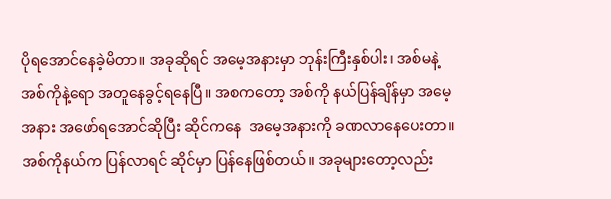ပိုရအောင်နေခဲ့မိတာ။ အခုဆိုရင် အမေ့အနားမှာ ဘုန်းကြီးနှစ်ပါး၊ အစ်မနဲ့ အစ်ကိုနဲ့ရော အတူနေခွင့်ရနေပြီ။ အစကတော့ အစ်ကို နယ်ပြန်ချိန်မှာ အမေ့အနား အဖော်ရအောင်ဆိုပြီး ဆိုင်ကနေ  အမေ့အနားကို ခဏလာနေပေးတာ။ အစ်ကိုနယ်က ပြန်လာရင် ဆိုင်မှာ ပြန်နေဖြစ်တယ်။ အခုများတော့လည်း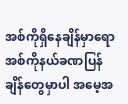အစ်ကိုရှိနေချိန်မှာရော အစ်ကိုနယ်ခဏပြန်ချိန်တွေမှာပါ အမေ့အ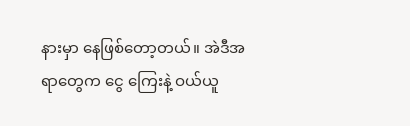နားမှာ နေဖြစ်တော့တယ်။ အဲဒီအရာတွေက ငွေ ကြေးနဲ့ ဝယ်ယူ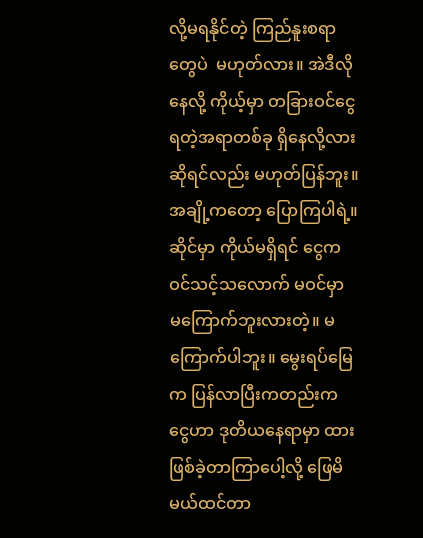လို့မရနိုင်တဲ့ ကြည်နူးစရာတွေပဲ  မဟုတ်လား။ အဲဒီလိုနေလို့ ကိုယ့်မှာ တခြားဝင်ငွေရတဲ့အရာတစ်ခု ရှိနေလို့လား ဆိုရင်လည်း မဟုတ်ပြန်ဘူး။ အချို့ကတော့ ပြောကြပါရဲ့။ ဆိုင်မှာ ကိုယ်မရှိရင် ငွေက ဝင်သင့်သလောက် မဝင်မှာ မကြောက်ဘူးလားတဲ့။ မကြောက်ပါဘူး။ မွေးရပ်မြေက ပြန်လာပြီးကတည်းက ငွေဟာ ဒုတိယနေရာမှာ ထားဖြစ်ခဲ့တာကြာပေါ့လို့ ဖြေမိမယ်ထင်တာ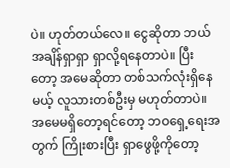ပဲ။ ဟုတ်တယ်လေ။ ငွေဆိုတာ ဘယ်အချိန်ရှာရှာ ရှာလို့ရနေတာပဲ။ ပြီးတော့ အမေဆိုတာ တစ်သက်လုံးရှိနေမယ့် လူသားတစ်ဦးမှ မဟုတ်တာပဲ။ အမေမရှိတော့ရင်တော့ ဘဝရှေ့ရေးအတွက် ကြိုးစားပြီး ရှာဖွေဖို့ကိုတော့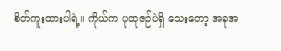စိတ်ကူးထားပါရဲ့။ ကိုယ်က ပုထုဇဉ်ပဲရှိ သေးတော့ အခုအ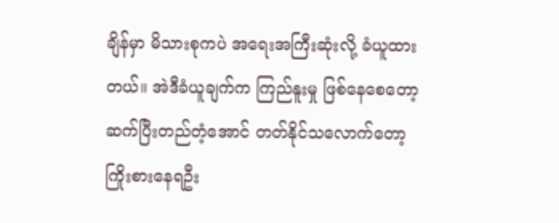ချိန်မှာ မိသားစုကပဲ အရေးအကြီးဆုံးလို့ ခံယူထားတယ်။ အဲဒီခံယူချက်က ကြည်နူးမှု ဖြစ်နေစေတော့ ဆက်ပြီးတည်တံ့အောင် တတ်နိုင်သလောက်တော့ ကြိုးစားနေရဦး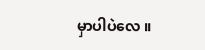မှာပါပဲလေ ။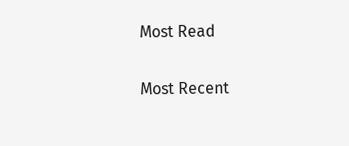Most Read

Most Recent